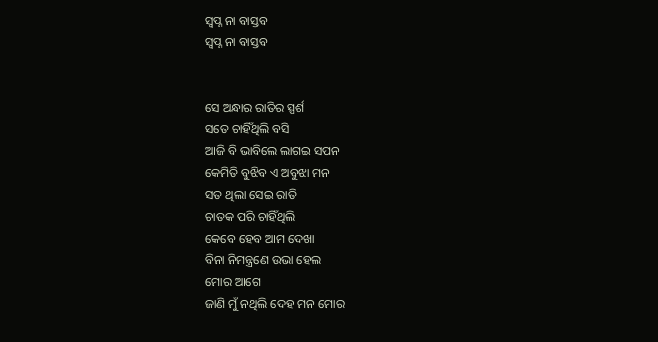ସ୍ବପ୍ନ ନା ବାସ୍ତବ
ସ୍ବପ୍ନ ନା ବାସ୍ତବ


ସେ ଅନ୍ଧାର ରାତିର ସ୍ପର୍ଶ
ସତେ ଚାହିଁଥିଲି ବସି
ଆଜି ବି ଭାବିଲେ ଲାଗଇ ସପନ
କେମିତି ବୁଝିବ ଏ ଅବୁଝା ମନ
ସତ ଥିଲା ସେଇ ରାତି
ଚାତକ ପରି ଚାହିଁଥିଲି
କେବେ ହେବ ଆମ ଦେଖା
ବିନା ନିମନ୍ତ୍ରଣେ ଉଭା ହେଲ
ମୋର ଆଗେ
ଜାଣି ମୁଁ ନଥିଲି ଦେହ ମନ ମୋର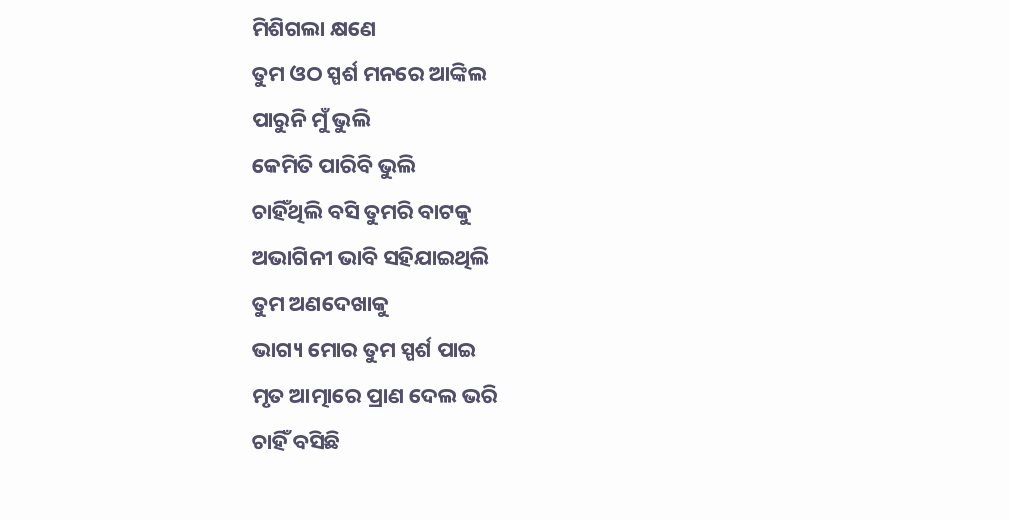ମିଶିଗଲା କ୍ଷଣେ
ତୁମ ଓଠ ସ୍ପର୍ଶ ମନରେ ଆଙ୍କିଲ
ପାରୁନି ମୁଁ ଭୁଲି
କେମିତି ପାରିବି ଭୁଲି
ଚାହିଁଥିଲି ବସି ତୁମରି ବାଟକୁ
ଅଭାଗିନୀ ଭାବି ସହିଯାଇଥିଲି
ତୁମ ଅଣଦେଖାକୁ
ଭାଗ୍ୟ ମୋର ତୁମ ସ୍ପର୍ଶ ପାଇ
ମୃତ ଆତ୍ମାରେ ପ୍ରାଣ ଦେଲ ଭରି
ଚାହିଁ ବସିଛି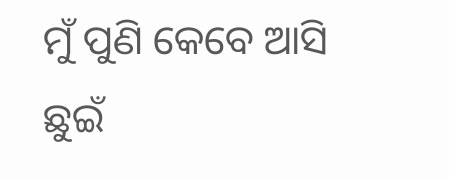ମୁଁ ପୁଣି କେବେ ଆସି
ଛୁଇଁ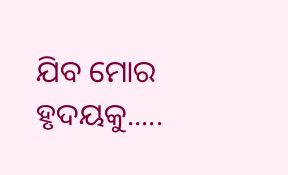ଯିବ ମୋର ହୃଦୟକୁ.....